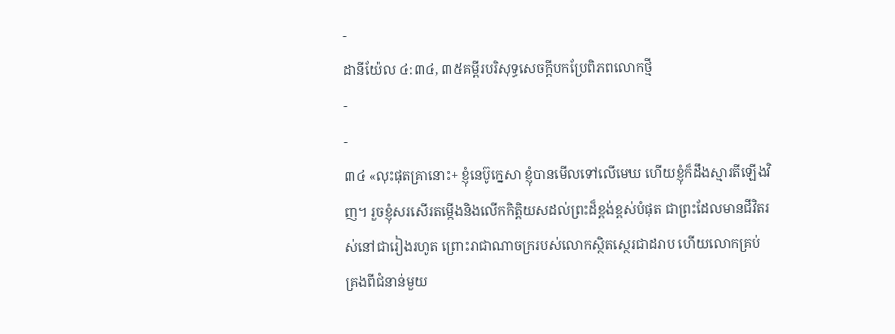-
ដានីយ៉ែល ៤:៣៤, ៣៥គម្ពីរបរិសុទ្ធសេចក្ដីបកប្រែពិភពលោកថ្មី
-
-
៣៤ «លុះផុតគ្រានោះ+ ខ្ញុំនេប៊ូក្នេសា ខ្ញុំបានមើលទៅលើមេឃ ហើយខ្ញុំក៏ដឹងស្មារតីឡើងវិញ។ រួចខ្ញុំសរសើរតម្កើងនិងលើកកិត្តិយសដល់ព្រះដ៏ខ្ពង់ខ្ពស់បំផុត ជាព្រះដែលមានជីវិតរស់នៅជារៀងរហូត ព្រោះរាជាណាចក្ររបស់លោកស្ថិតស្ថេរជាដរាប ហើយលោកគ្រប់គ្រងពីជំនាន់មួយ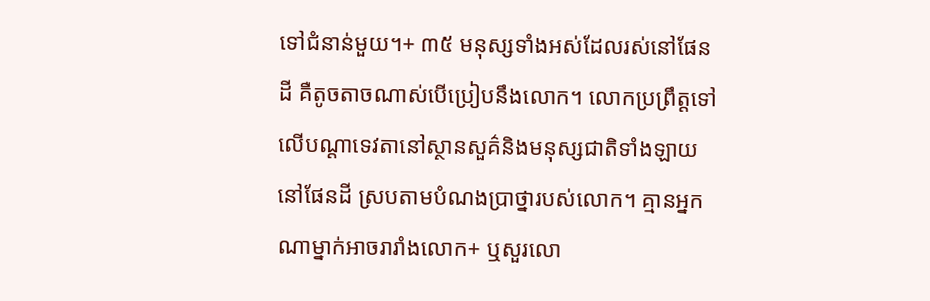ទៅជំនាន់មួយ។+ ៣៥ មនុស្សទាំងអស់ដែលរស់នៅផែនដី គឺតូចតាចណាស់បើប្រៀបនឹងលោក។ លោកប្រព្រឹត្តទៅលើបណ្ដាទេវតានៅស្ថានសួគ៌និងមនុស្សជាតិទាំងឡាយនៅផែនដី ស្របតាមបំណងប្រាថ្នារបស់លោក។ គ្មានអ្នកណាម្នាក់អាចរារាំងលោក+ ឬសួរលោ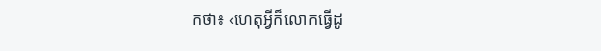កថា៖ ‹ហេតុអ្វីក៏លោកធ្វើដូ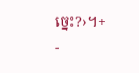ច្នេះ?›។+
-